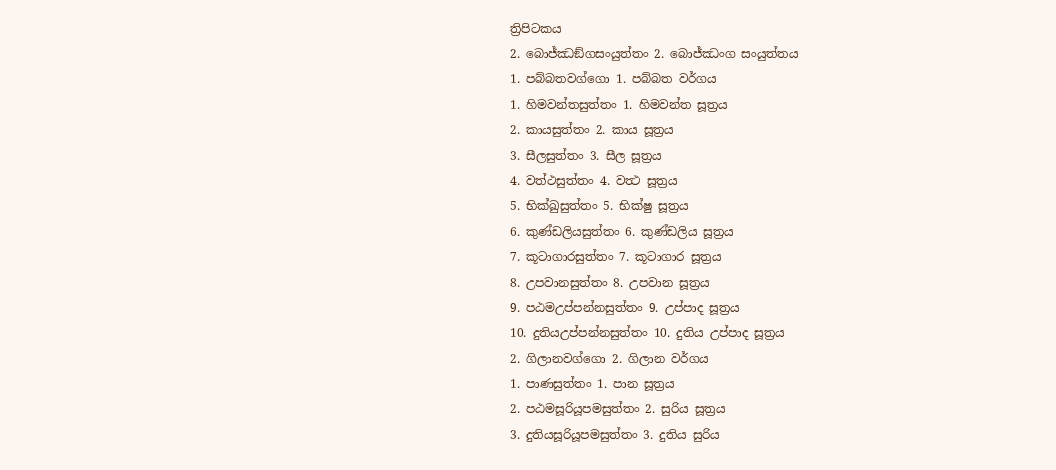ත්‍රිපිටකය
2. බොජ්ඣඞ්ගසංයුත්තං 2. බොජ්ඣංග සංයුත්තය
1. පබ්බතවග්ගො 1. පබ්බත වර්ගය
1. හිමවන්තසුත්තං 1. හිමවන්ත සූත්‍රය
2. කායසුත්තං 2. කාය සූත්‍රය
3. සීලසුත්තං 3. සීල සූත්‍රය
4. වත්ථසුත්තං 4. වත්‍ථ සූත්‍රය
5. භික්ඛුසුත්තං 5. භික්ෂු සූත්‍රය
6. කුණ්ඩලියසුත්තං 6. කුණ්ඩලිය සූත්‍රය
7. කූටාගාරසුත්තං 7. කූටාගාර සූත්‍රය
8. උපවානසුත්තං 8. උපවාන සූත්‍රය
9. පඨමඋප්පන්නසුත්තං 9. උප්පාද සූත්‍රය
10. දුතියඋප්පන්නසුත්තං 10. දුතිය උප්පාද සූත්‍රය
2. ගිලානවග්ගො 2. ගිලාන වර්ගය
1. පාණසුත්තං 1. පාන සූත්‍රය
2. පඨමසූරියූපමසුත්තං 2. සුරිය සූත්‍රය
3. දුතියසූරියූපමසුත්තං 3. දුතිය සුරිය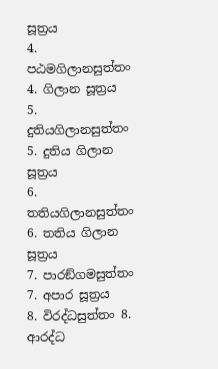සූත්‍රය
4. පඨමගිලානසුත්තං 4. ගිලාන සූත්‍රය
5. දුතියගිලානසුත්තං 5. දුතිය ගිලාන සූත්‍රය
6. තතියගිලානසුත්තං 6. තතිය ගිලාන සූත්‍රය
7. පාරඞ්ගමසුත්තං 7. අපාර සූත්‍රය
8. විරද්ධසුත්තං 8. ආරද්ධ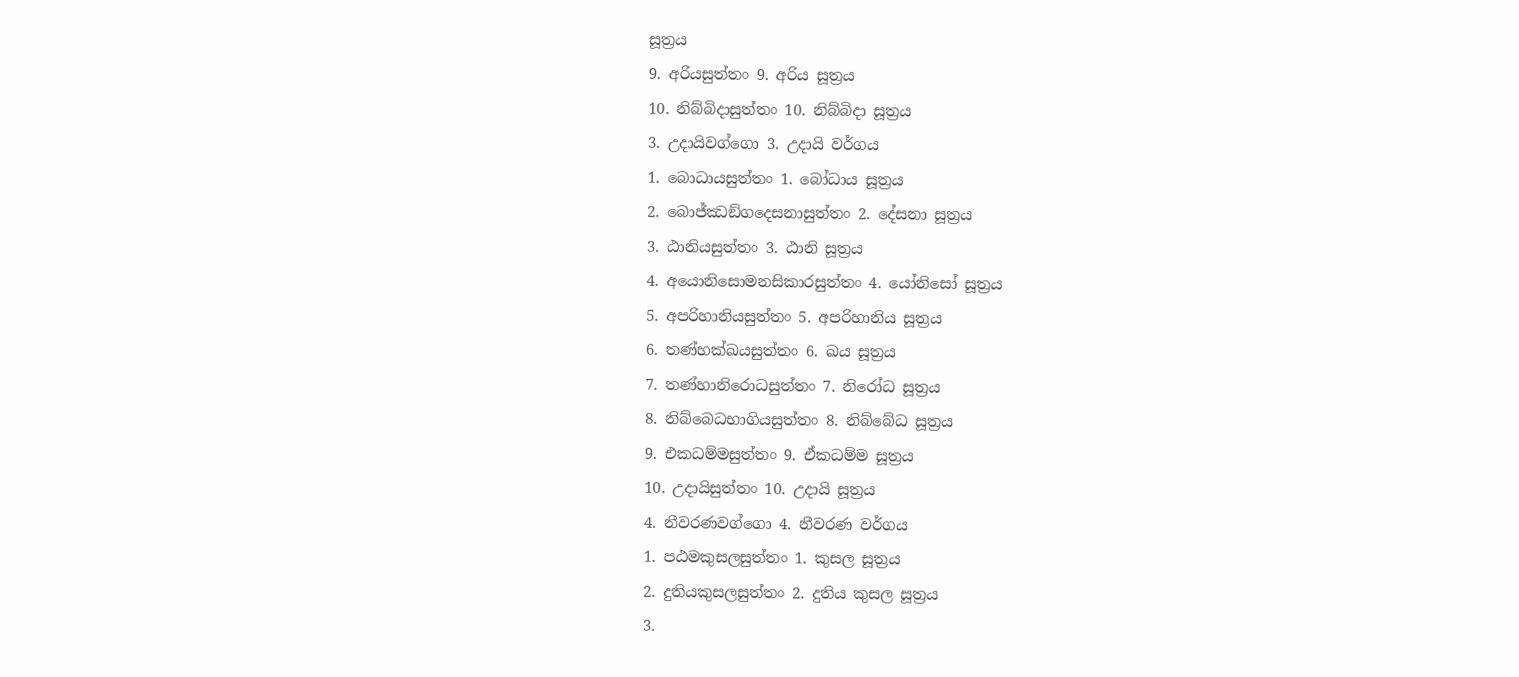සූත්‍රය
9. අරියසුත්තං 9. අරිය සූත්‍රය
10. නිබ්බිදාසුත්තං 10. නිබ්බිදා සූත්‍රය
3. උදායිවග්ගො 3. උදායි වර්ගය
1. බොධායසුත්තං 1. බෝධාය සූත්‍රය
2. බොජ්ඣඞ්ගදෙසනාසුත්තං 2. දේසනා සූත්‍රය
3. ඨානියසුත්තං 3. ඨානි සූත්‍රය
4. අයොනිසොමනසිකාරසුත්තං 4. යෝනිසෝ සූත්‍රය
5. අපරිහානියසුත්තං 5. අපරිහානිය සූත්‍රය
6. තණ්හක්ඛයසුත්තං 6. ඛය සූත්‍රය
7. තණ්හානිරොධසුත්තං 7. නිරෝධ සූත්‍රය
8. නිබ්බෙධභාගියසුත්තං 8. නිබ්බේධ සූත්‍රය
9. එකධම්මසුත්තං 9. ඒකධම්ම සූත්‍රය
10. උදායිසුත්තං 10. උදායි සූත්‍රය
4. නීවරණවග්ගො 4. නීවරණ වර්ගය
1. පඨමකුසලසුත්තං 1. කුසල සූත්‍රය
2. දුතියකුසලසුත්තං 2. දුතිය කුසල සූත්‍රය
3.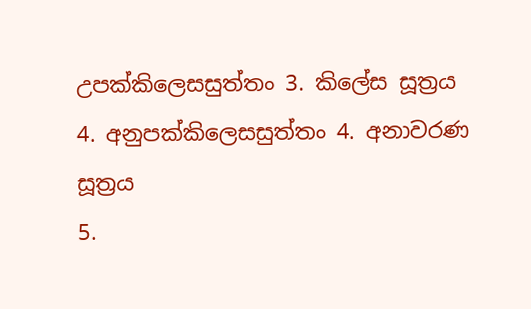උපක්කිලෙසසුත්තං 3. කිලේස සූත්‍රය
4. අනුපක්කිලෙසසුත්තං 4. අනාවරණ සූත්‍රය
5.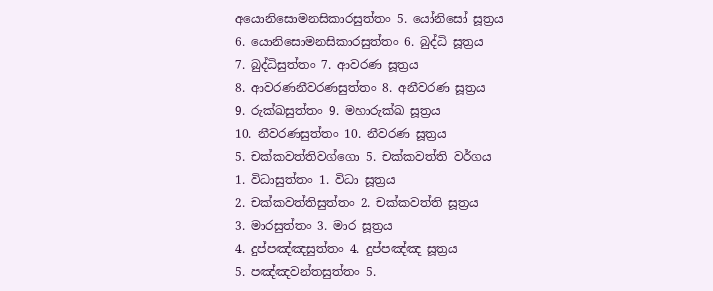අයොනිසොමනසිකාරසුත්තං 5. යෝනිසෝ සූත්‍රය
6. යොනිසොමනසිකාරසුත්තං 6. බුද්ධි සූත්‍රය
7. බුද්ධිසුත්තං 7. ආවරණ සූත්‍රය
8. ආවරණනීවරණසුත්තං 8. අනීවරණ සූත්‍රය
9. රුක්ඛසුත්තං 9. මහාරුක්ඛ සූත්‍රය
10. නීවරණසුත්තං 10. නීවරණ සූත්‍රය
5. චක්කවත්තිවග්ගො 5. චක්කවත්ති වර්ගය
1. විධාසුත්තං 1. විධා සූත්‍රය
2. චක්කවත්තිසුත්තං 2. චක්කවත්ති සූත්‍රය
3. මාරසුත්තං 3. මාර සූත්‍රය
4. දුප්පඤ්ඤසුත්තං 4. දුප්පඤ්ඤ සූත්‍රය
5. පඤ්ඤවන්තසුත්තං 5.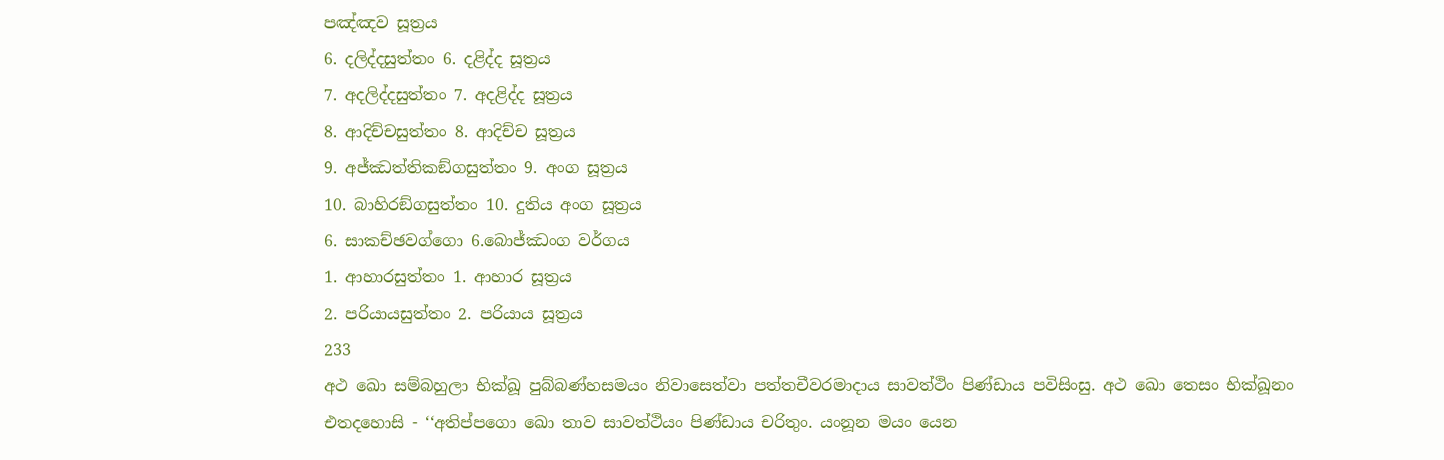පඤ්ඤව සූත්‍රය
6. දලිද්දසුත්තං 6. දළිද්ද සූත්‍රය
7. අදලිද්දසුත්තං 7. අදළිද්ද සූත්‍රය
8. ආදිච්චසුත්තං 8. ආදිච්ච සූත්‍රය
9. අජ්ඣත්තිකඞ්ගසුත්තං 9. අංග සූත්‍රය
10. බාහිරඞ්ගසුත්තං 10. දුතිය අංග සූත්‍රය
6. සාකච්ඡවග්ගො 6.බොජ්ඣංග වර්ගය
1. ආහාරසුත්තං 1. ආහාර සූත්‍රය
2. පරියායසුත්තං 2. පරියාය සූත්‍රය
233
අථ ඛො සම්බහුලා භික්ඛූ පුබ්බණ්හසමයං නිවාසෙත්වා පත්තචීවරමාදාය සාවත්ථිං පිණ්ඩාය පවිසිංසු. අථ ඛො තෙසං භික්ඛූනං එතදහොසි - ‘‘අතිප්පගො ඛො තාව සාවත්ථියං පිණ්ඩාය චරිතුං. යංනූන මයං යෙන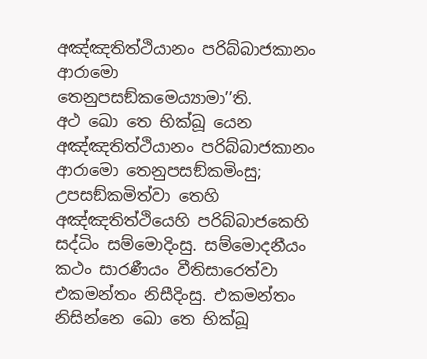අඤ්ඤතිත්ථියානං පරිබ්බාජකානං ආරාමො තෙනුපසඞ්කමෙය්‍යාමා’’ති.
අථ ඛො තෙ භික්ඛූ යෙන අඤ්ඤතිත්ථියානං පරිබ්බාජකානං ආරාමො තෙනුපසඞ්කමිංසු; උපසඞ්කමිත්වා තෙහි අඤ්ඤතිත්ථියෙහි පරිබ්බාජකෙහි සද්ධිං සම්මොදිංසු. සම්මොදනීයං කථං සාරණීයං වීතිසාරෙත්වා එකමන්තං නිසීදිංසු. එකමන්තං නිසින්නෙ ඛො තෙ භික්ඛූ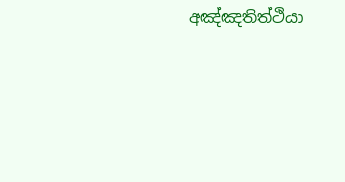අඤ්ඤතිත්ථියා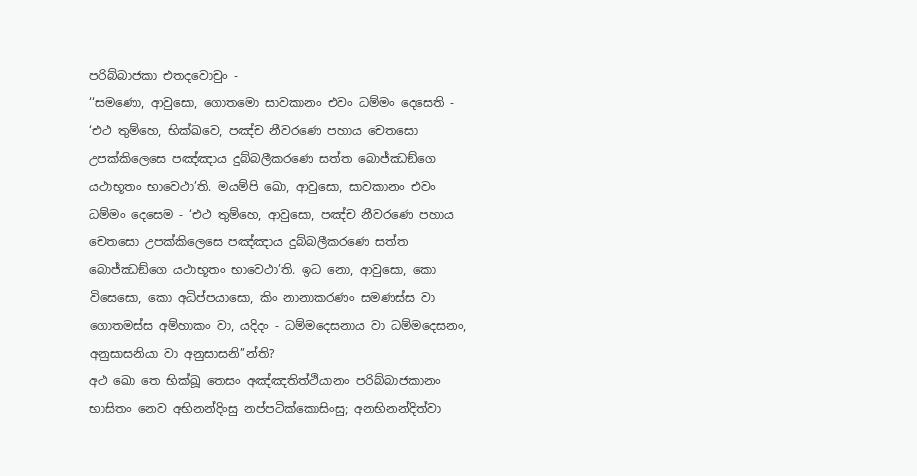පරිබ්බාජකා එතදවොචුං -
‘‘සමණො, ආවුසො, ගොතමො සාවකානං එවං ධම්මං දෙසෙති - ‘එථ තුම්හෙ, භික්ඛවෙ, පඤ්ච නීවරණෙ පහාය චෙතසො උපක්කිලෙසෙ පඤ්ඤාය දුබ්බලීකරණෙ සත්ත බොජ්ඣඞ්ගෙ යථාභූතං භාවෙථා’ති. මයම්පි ඛො, ආවුසො, සාවකානං එවං ධම්මං දෙසෙම - ‘එථ තුම්හෙ, ආවුසො, පඤ්ච නීවරණෙ පහාය චෙතසො උපක්කිලෙසෙ පඤ්ඤාය දුබ්බලීකරණෙ සත්ත බොජ්ඣඞ්ගෙ යථාභූතං භාවෙථා’ති. ඉධ නො, ආවුසො, කො විසෙසො, කො අධිප්පයාසො, කිං නානාකරණං සමණස්ස වා ගොතමස්ස අම්හාකං වා, යදිදං - ධම්මදෙසනාය වා ධම්මදෙසනං, අනුසාසනියා වා අනුසාසනි’’න්ති?
අථ ඛො තෙ භික්ඛූ තෙසං අඤ්ඤතිත්ථියානං පරිබ්බාජකානං භාසිතං නෙව අභිනන්දිංසු නප්පටික්කොසිංසු; අනභිනන්දිත්වා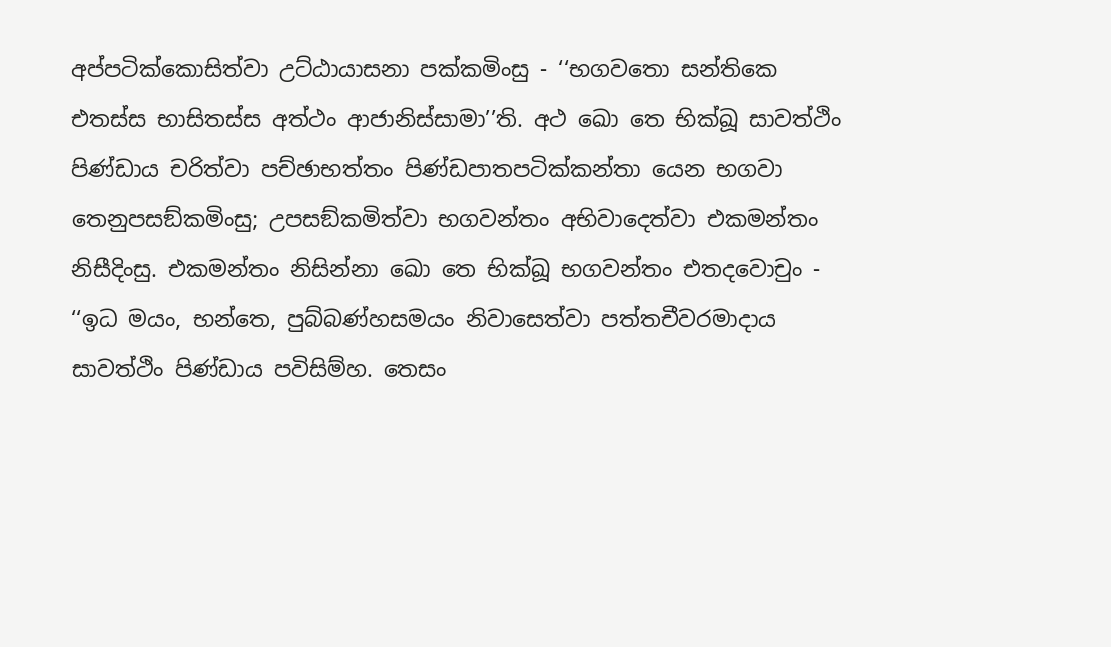අප්පටික්කොසිත්වා උට්ඨායාසනා පක්කමිංසු - ‘‘භගවතො සන්තිකෙ එතස්ස භාසිතස්ස අත්ථං ආජානිස්සාමා’’ති. අථ ඛො තෙ භික්ඛූ සාවත්ථිං පිණ්ඩාය චරිත්වා පච්ඡාභත්තං පිණ්ඩපාතපටික්කන්තා යෙන භගවා තෙනුපසඞ්කමිංසු; උපසඞ්කමිත්වා භගවන්තං අභිවාදෙත්වා එකමන්තං නිසීදිංසු. එකමන්තං නිසින්නා ඛො තෙ භික්ඛූ භගවන්තං එතදවොචුං -
‘‘ඉධ මයං, භන්තෙ, පුබ්බණ්හසමයං නිවාසෙත්වා පත්තචීවරමාදාය සාවත්ථිං පිණ්ඩාය පවිසිම්හ. තෙසං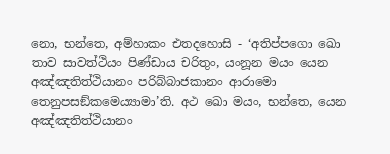නො, භන්තෙ, අම්හාකං එතදහොසි - ‘අතිප්පගො ඛො තාව සාවත්ථියං පිණ්ඩාය චරිතුං, යංනූන මයං යෙන අඤ්ඤතිත්ථියානං පරිබ්බාජකානං ආරාමො තෙනුපසඞ්කමෙය්‍යාමා’ති. අථ ඛො මයං, භන්තෙ, යෙන අඤ්ඤතිත්ථියානං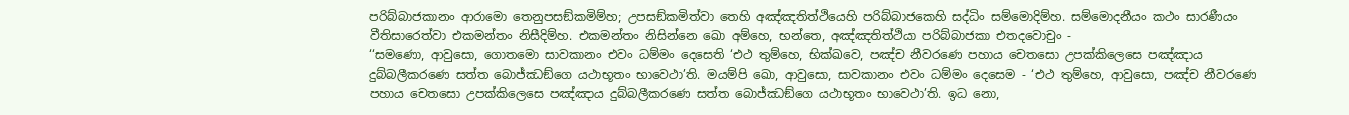පරිබ්බාජකානං ආරාමො තෙනුපසඞ්කමිම්හ; උපසඞ්කමිත්වා තෙහි අඤ්ඤතිත්ථියෙහි පරිබ්බාජකෙහි සද්ධිං සම්මොදිම්හ. සම්මොදනීයං කථං සාරණීයං වීතිසාරෙත්වා එකමන්තං නිසීදිම්හ. එකමන්තං නිසින්නෙ ඛො අම්හෙ, භන්තෙ, අඤ්ඤතිත්ථියා පරිබ්බාජකා එතදවොචුං -
‘‘සමණො, ආවුසො, ගොතමො සාවකානං එවං ධම්මං දෙසෙති ‘එථ තුම්හෙ, භික්ඛවෙ, පඤ්ච නීවරණෙ පහාය චෙතසො උපක්කිලෙසෙ පඤ්ඤාය දුබ්බලීකරණෙ සත්ත බොජ්ඣඞ්ගෙ යථාභූතං භාවෙථා’ති. මයම්පි ඛො, ආවුසො, සාවකානං එවං ධම්මං දෙසෙම - ‘එථ තුම්හෙ, ආවුසො, පඤ්ච නීවරණෙ පහාය චෙතසො උපක්කිලෙසෙ පඤ්ඤාය දුබ්බලීකරණෙ සත්ත බොජ්ඣඞ්ගෙ යථාභූතං භාවෙථා’ති. ඉධ නො,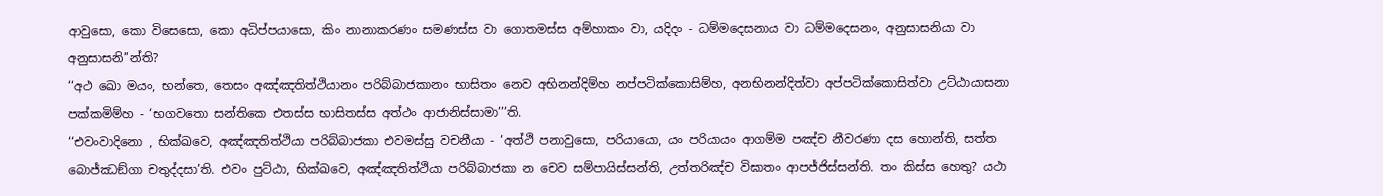ආවුසො, කො විසෙසො, කො අධිප්පයාසො, කිං නානාකරණං සමණස්ස වා ගොතමස්ස අම්හාකං වා, යදිදං - ධම්මදෙසනාය වා ධම්මදෙසනං, අනුසාසනියා වා අනුසාසනි’’න්ති?
‘‘අථ ඛො මයං, භන්තෙ, තෙසං අඤ්ඤතිත්ථියානං පරිබ්බාජකානං භාසිතං නෙව අභිනන්දිම්හ නප්පටික්කොසිම්හ, අනභිනන්දිත්වා අප්පටික්කොසිත්වා උට්ඨායාසනා පක්කමිම්හ - ‘භගවතො සන්තිකෙ එතස්ස භාසිතස්ස අත්ථං ආජානිස්සාමා’’’ති.
‘‘එවංවාදිනො , භික්ඛවෙ, අඤ්ඤතිත්ථියා පරිබ්බාජකා එවමස්සු වචනීයා - ‘අත්ථි පනාවුසො, පරියායො, යං පරියායං ආගම්ම පඤ්ච නීවරණා දස හොන්ති, සත්ත බොජ්ඣඞ්ගා චතුද්දසා’ති. එවං පුට්ඨා, භික්ඛවෙ, අඤ්ඤතිත්ථියා පරිබ්බාජකා න චෙව සම්පායිස්සන්ති, උත්තරිඤ්ච විඝාතං ආපජ්ජිස්සන්ති. තං කිස්ස හෙතු? යථා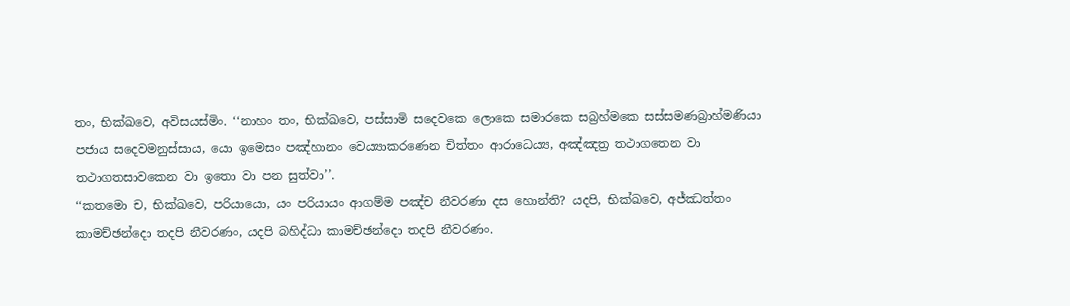තං, භික්ඛවෙ, අවිසයස්මිං. ‘‘නාහං තං, භික්ඛවෙ, පස්සාමි සදෙවකෙ ලොකෙ සමාරකෙ සබ්‍රහ්මකෙ සස්සමණබ්‍රාහ්මණියා පජාය සදෙවමනුස්සාය, යො ඉමෙසං පඤ්හානං වෙය්‍යාකරණෙන චිත්තං ආරාධෙය්‍ය, අඤ්ඤත්‍ර තථාගතෙන වා තථාගතසාවකෙන වා ඉතො වා පන සුත්වා’’.
‘‘කතමො ච, භික්ඛවෙ, පරියායො, යං පරියායං ආගම්ම පඤ්ච නීවරණා දස හොන්ති? යදපි, භික්ඛවෙ, අජ්ඣත්තං කාමච්ඡන්දො තදපි නීවරණං, යදපි බහිද්ධා කාමච්ඡන්දො තදපි නීවරණං.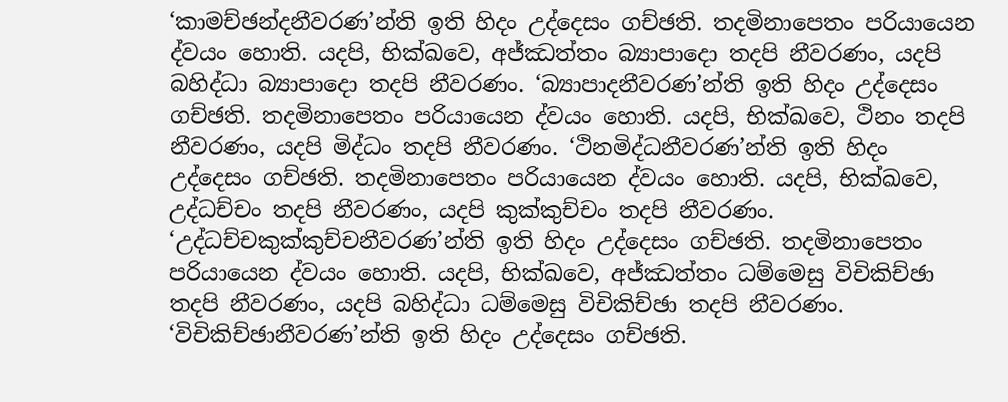‘කාමච්ඡන්දනීවරණ’න්ති ඉති හිදං උද්දෙසං ගච්ඡති. තදමිනාපෙතං පරියායෙන ද්වයං හොති. යදපි, භික්ඛවෙ, අජ්ඣත්තං බ්‍යාපාදො තදපි නීවරණං, යදපි බහිද්ධා බ්‍යාපාදො තදපි නීවරණං. ‘බ්‍යාපාදනීවරණ’න්ති ඉති හිදං උද්දෙසං ගච්ඡති. තදමිනාපෙතං පරියායෙන ද්වයං හොති. යදපි, භික්ඛවෙ, ථිනං තදපි නීවරණං, යදපි මිද්ධං තදපි නීවරණං. ‘ථිනමිද්ධනීවරණ’න්ති ඉති හිදං උද්දෙසං ගච්ඡති. තදමිනාපෙතං පරියායෙන ද්වයං හොති. යදපි, භික්ඛවෙ, උද්ධච්චං තදපි නීවරණං, යදපි කුක්කුච්චං තදපි නීවරණං. ‘උද්ධච්චකුක්කුච්චනීවරණ’න්ති ඉති හිදං උද්දෙසං ගච්ඡති. තදමිනාපෙතං පරියායෙන ද්වයං හොති. යදපි, භික්ඛවෙ, අජ්ඣත්තං ධම්මෙසු විචිකිච්ඡා තදපි නීවරණං, යදපි බහිද්ධා ධම්මෙසු විචිකිච්ඡා තදපි නීවරණං. ‘විචිකිච්ඡානීවරණ’න්ති ඉති හිදං උද්දෙසං ගච්ඡති.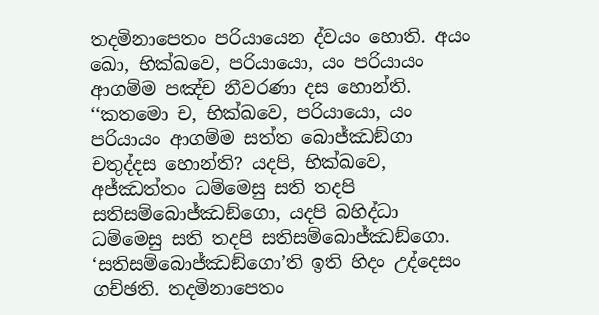තදමිනාපෙතං පරියායෙන ද්වයං හොති. අයං ඛො, භික්ඛවෙ, පරියායො, යං පරියායං ආගම්ම පඤ්ච නීවරණා දස හොන්ති.
‘‘කතමො ච, භික්ඛවෙ, පරියායො, යං පරියායං ආගම්ම සත්ත බොජ්ඣඞ්ගා චතුද්දස හොන්ති? යදපි, භික්ඛවෙ, අජ්ඣත්තං ධම්මෙසු සති තදපි සතිසම්බොජ්ඣඞ්ගො, යදපි බහිද්ධා ධම්මෙසු සති තදපි සතිසම්බොජ්ඣඞ්ගො. ‘සතිසම්බොජ්ඣඞ්ගො’ති ඉති හිදං උද්දෙසං ගච්ඡති. තදමිනාපෙතං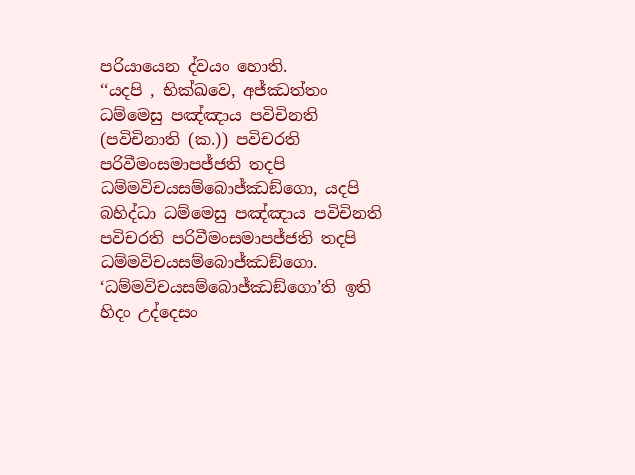පරියායෙන ද්වයං හොති.
‘‘යදපි , භික්ඛවෙ, අජ්ඣත්තං ධම්මෙසු පඤ්ඤාය පවිචිනති (පවිචිනාති (ක.)) පවිචරති පරිවීමංසමාපජ්ජති තදපි ධම්මවිචයසම්බොජ්ඣඞ්ගො, යදපි බහිද්ධා ධම්මෙසු පඤ්ඤාය පවිචිනති පවිචරති පරිවීමංසමාපජ්ජති තදපි ධම්මවිචයසම්බොජ්ඣඞ්ගො. ‘ධම්මවිචයසම්බොජ්ඣඞ්ගො’ති ඉති හිදං උද්දෙසං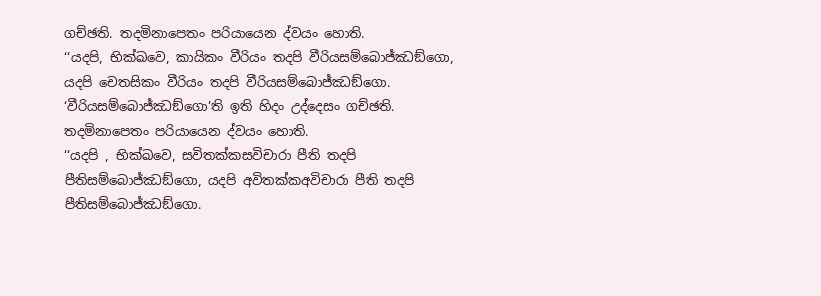ගච්ඡති. තදමිනාපෙතං පරියායෙන ද්වයං හොති.
‘‘යදපි, භික්ඛවෙ, කායිකං වීරියං තදපි වීරියසම්බොජ්ඣඞ්ගො, යදපි චෙතසිකං වීරියං තදපි වීරියසම්බොජ්ඣඞ්ගො. ‘වීරියසම්බොජ්ඣඞ්ගො’ති ඉති හිදං උද්දෙසං ගච්ඡති. තදමිනාපෙතං පරියායෙන ද්වයං හොති.
‘‘යදපි , භික්ඛවෙ, සවිතක්කසවිචාරා පීති තදපි පීතිසම්බොජ්ඣඞ්ගො, යදපි අවිතක්කඅවිචාරා පීති තදපි පීතිසම්බොජ්ඣඞ්ගො.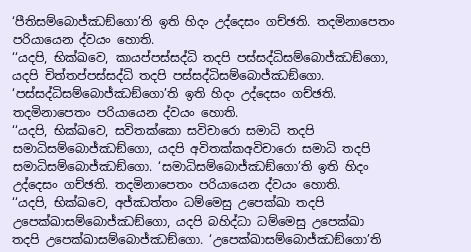‘පීතිසම්බොජ්ඣඞ්ගො’ති ඉති හිදං උද්දෙසං ගච්ඡති. තදමිනාපෙතං පරියායෙන ද්වයං හොති.
‘‘යදපි, භික්ඛවෙ, කායප්පස්සද්ධි තදපි පස්සද්ධිසම්බොජ්ඣඞ්ගො, යදපි චිත්තප්පස්සද්ධි තදපි පස්සද්ධිසම්බොජ්ඣඞ්ගො. ‘පස්සද්ධිසම්බොජ්ඣඞ්ගො’ති ඉති හිදං උද්දෙසං ගච්ඡති. තදමිනාපෙතං පරියායෙන ද්වයං හොති.
‘‘යදපි, භික්ඛවෙ, සවිතක්කො සවිචාරො සමාධි තදපි සමාධිසම්බොජ්ඣඞ්ගො, යදපි අවිතක්කඅවිචාරො සමාධි තදපි සමාධිසම්බොජ්ඣඞ්ගො. ‘සමාධිසම්බොජ්ඣඞ්ගො’ති ඉති හිදං උද්දෙසං ගච්ඡති. තදමිනාපෙතං පරියායෙන ද්වයං හොති.
‘‘යදපි, භික්ඛවෙ, අජ්ඣත්තං ධම්මෙසු උපෙක්ඛා තදපි උපෙක්ඛාසම්බොජ්ඣඞ්ගො, යදපි බහිද්ධා ධම්මෙසු උපෙක්ඛා තදපි උපෙක්ඛාසම්බොජ්ඣඞ්ගො. ‘උපෙක්ඛාසම්බොජ්ඣඞ්ගො’ති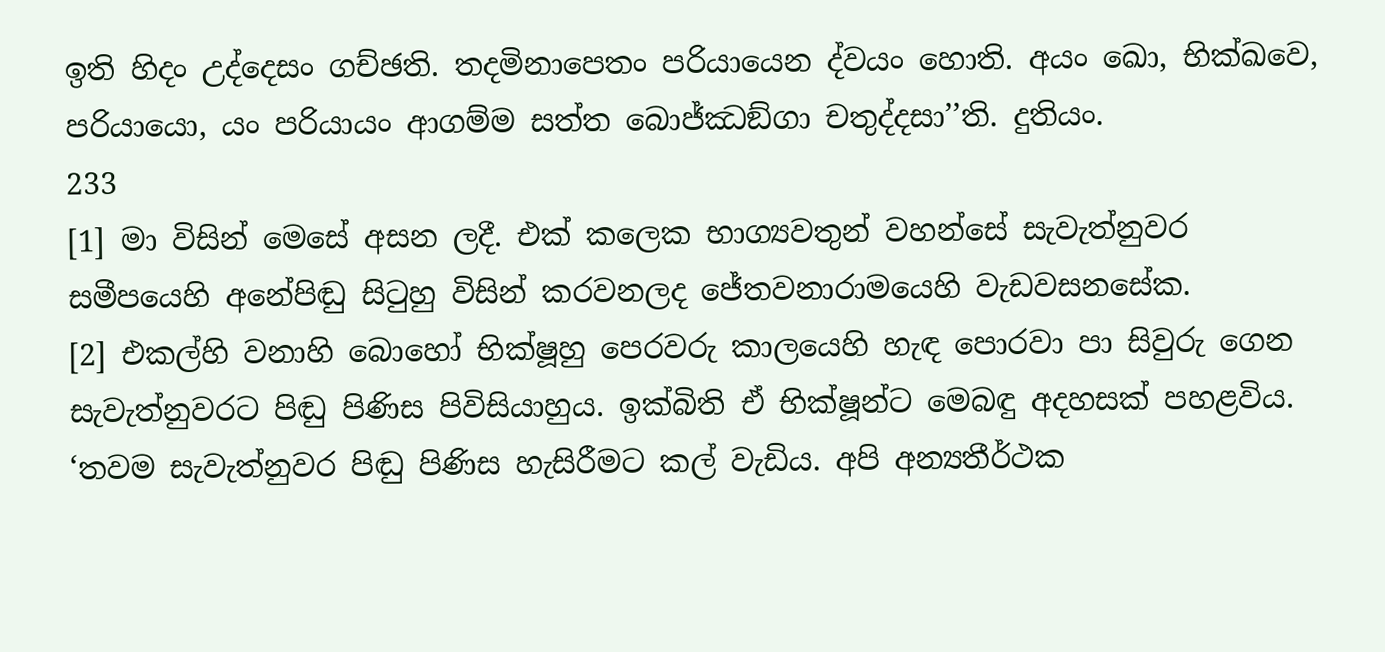ඉති හිදං උද්දෙසං ගච්ඡති. තදමිනාපෙතං පරියායෙන ද්වයං හොති. අයං ඛො, භික්ඛවෙ, පරියායො, යං පරියායං ආගම්ම සත්ත බොජ්ඣඞ්ගා චතුද්දසා’’ති. දුතියං.
233
[1] මා විසින් මෙසේ අසන ලදී. එක් කලෙක භාග්‍යවතුන් වහන්සේ සැවැත්නුවර සමීපයෙහි අනේපිඬු සිටුහු විසින් කරවනලද ජේතවනාරාමයෙහි වැඩවසනසේක.
[2] එකල්හි වනාහි බොහෝ භික්ෂූහු පෙරවරු කාලයෙහි හැඳ පොරවා පා සිවුරු ගෙන සැවැත්නුවරට පිඬු පිණිස පිවිසියාහුය. ඉක්බිති ඒ භික්ෂූන්ට මෙබඳු අදහසක් පහළවිය. ‘තවම සැවැත්නුවර පිඬු පිණිස හැසිරීමට කල් වැඩිය. අපි අන්‍යතීර්ථක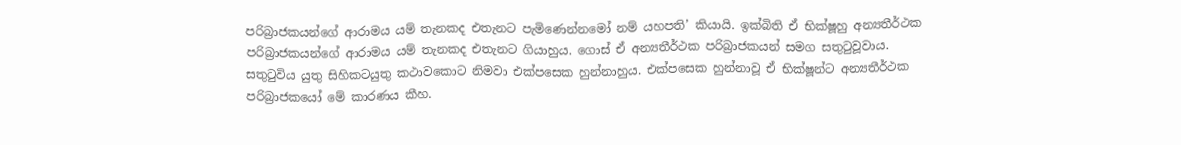පරිබ්‍රාජකයන්ගේ ආරාමය යම් තැනකද එතැනට පැමිණෙන්නමෝ නම් යහපති’ කියායි. ඉක්බිති ඒ භික්ෂූහු අන්‍යතීර්ථක පරිබ්‍රාජකයන්ගේ ආරාමය යම් තැනකද එතැනට ගියාහුය. ගොස් ඒ අන්‍යතීර්ථක පරිබ්‍රාජකයන් සමග සතුටුවූවාය. සතුටුවිය යුතු සිහිකටයුතු කථාවකොට නිමවා එක්පසෙක හුන්නාහුය. එක්පසෙක හුන්නාවූ ඒ භික්ෂූන්ට අන්‍යතීර්ථක පරිබ්‍රාජකයෝ මේ කාරණය කීහ.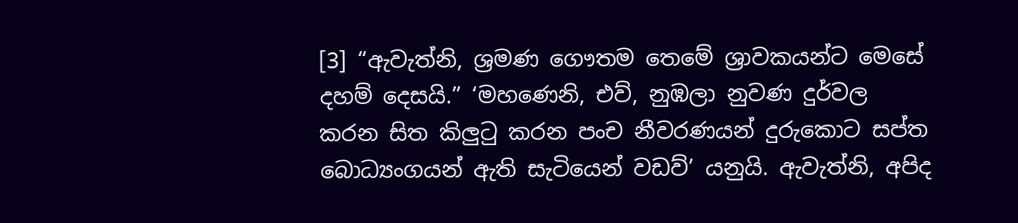[3] “ඇවැත්නි, ශ්‍රමණ ගෞතම තෙමේ ශ්‍රාවකයන්ට මෙසේ දහම් දෙසයි.” ‘මහණෙනි, එව්, නුඹලා නුවණ දුර්වල කරන සිත කිලුටු කරන පංච නීවරණයන් දුරුකොට සප්ත බොධ්‍යංගයන් ඇති සැටියෙන් වඩව්’ යනුයි. ඇවැත්නි, අපිද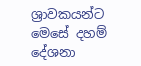ශ්‍රාවකයන්ට මෙසේ දහම් දේශනා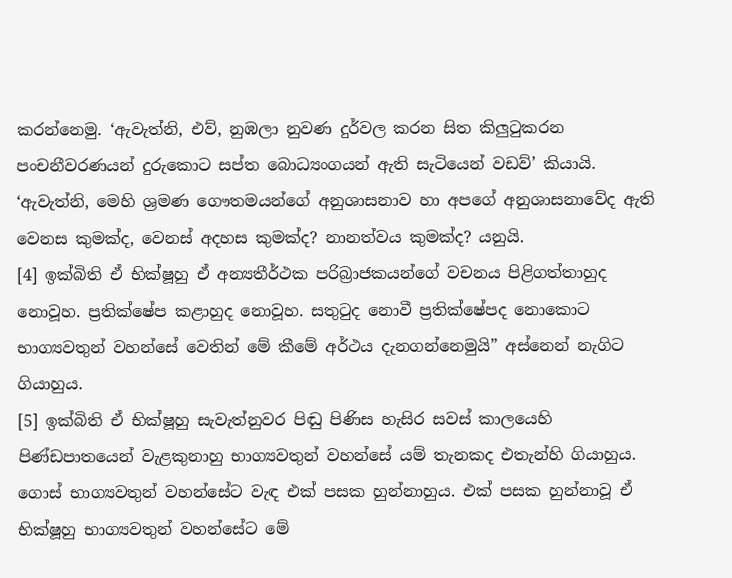කරන්නෙමු. ‘ඇවැත්නි, එව්, නුඹලා නුවණ දුර්වල කරන සිත කිලුටුකරන පංචනීවරණයන් දුරුකොට සප්ත බොධ්‍යංගයන් ඇති සැටියෙන් වඩව්’ කියායි.
‘ඇවැත්නි, මෙහි ශ්‍රමණ ගෞතමයන්ගේ අනුශාසනාව හා අපගේ අනුශාසනාවේද ඇති වෙනස කුමක්ද, වෙනස් අදහස කුමක්ද? නානත්වය කුමක්ද? යනුයි.
[4] ඉක්බිති ඒ භික්ෂූහු ඒ අන්‍යතීර්ථක පරිබ්‍රාජකයන්ගේ වචනය පිළිගත්තාහුද නොවූහ. ප්‍රතික්ෂේප කළාහුද නොවූහ. සතුටුද නොවී ප්‍රතික්ෂේපද නොකොට භාග්‍යවතුන් වහන්සේ වෙතින් මේ කීමේ අර්ථය දැනගන්නෙමුයි” අස්නෙන් නැගිට ගියාහුය.
[5] ඉක්බිති ඒ භික්ෂූහු සැවැත්නුවර පිඬු පිණිස හැසිර සවස් කාලයෙහි පිණ්ඩපාතයෙන් වැළකුනාහු භාග්‍යවතුන් වහන්සේ යම් තැනකද එතැන්හි ගියාහුය. ගොස් භාග්‍යවතුන් වහන්සේට වැඳ එක් පසක හුන්නාහුය. එක් පසක හුන්නාවූ ඒ භික්ෂූහු භාග්‍යවතුන් වහන්සේට මේ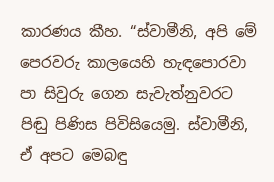කාරණය කීහ. “ස්වාමීනි, අපි මේ පෙරවරු කාලයෙහි හැඳපොරවා පා සිවුරු ගෙන සැවැත්නුවරට පිඬු පිණිස පිවිසියෙමු. ස්වාමීනි, ඒ අපට මෙබඳු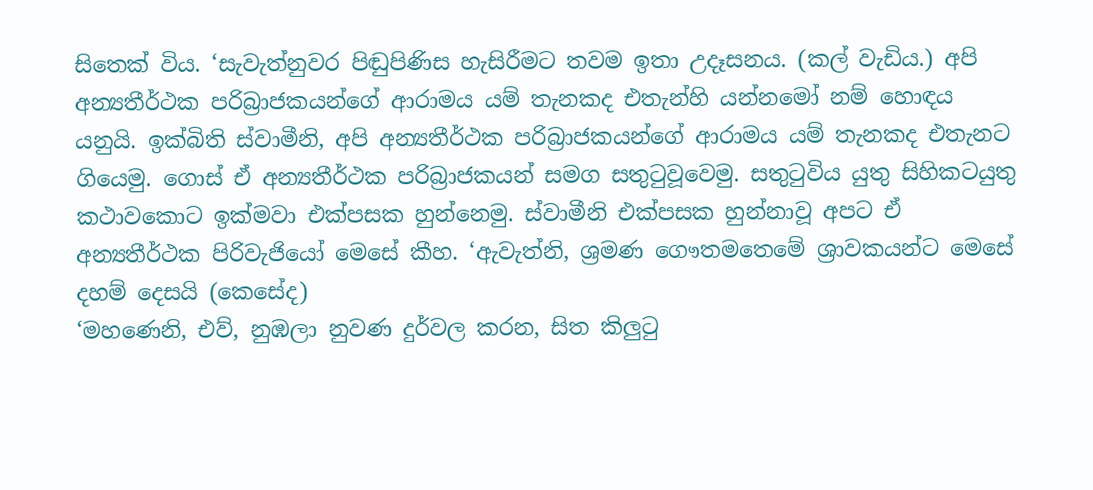සිතෙක් විය. ‘සැවැත්නුවර පිඬුපිණිස හැසිරීමට තවම ඉතා උදෑසනය. (කල් වැඩිය.) අපි අන්‍යතීර්ථක පරිබ්‍රාජකයන්ගේ ආරාමය යම් තැනකද එතැන්හි යන්නමෝ නම් හොඳය යනුයි. ඉක්බිති ස්වාමීනි, අපි අන්‍යතීර්ථක පරිබ්‍රාජකයන්ගේ ආරාමය යම් තැනකද එතැනට ගියෙමු. ගොස් ඒ අන්‍යතීර්ථක පරිබ්‍රාජකයන් සමග සතුටුවූවෙමු. සතුටුවිය යුතු සිහිකටයුතු කථාවකොට ඉක්මවා එක්පසක හුන්නෙමු. ස්වාමීනි එක්පසක හුන්නාවූ අපට ඒ අන්‍යතීර්ථක පිරිවැජියෝ මෙසේ කීහ. ‘ඇවැත්නි, ශ්‍රමණ ගෞතමතෙමේ ශ්‍රාවකයන්ට මෙසේ දහම් දෙසයි (කෙසේද)
‘මහණෙනි, එව්, නුඹලා නුවණ දුර්වල කරන, සිත කිලුටු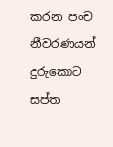කරන පංච නීවරණයන් දුරුකොට සප්ත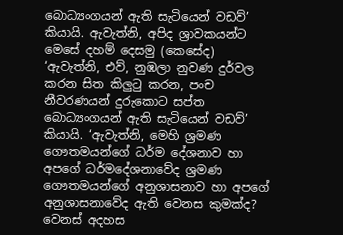බොධ්‍යංගයන් ඇති සැටියෙන් වඩව්’ කියායි. ඇවැත්නි, අපිද ශ්‍රාවකයන්ට මෙසේ දහම් දෙසමු (කෙසේද)
‘ඇවැත්නි, එව්, නුඹලා නුවණ දුර්වල කරන සිත කිලුටු කරන, පංච නීවරණයන් දුරුකොට සප්ත බොධ්‍යංගයන් ඇති සැටියෙන් වඩව්’ කියායි. ‘ඇවැත්නි, මෙහි ශ්‍රමණ ගෞතමයන්ගේ ධර්ම දේශනාව හා අපගේ ධර්මදේශනාවේද ශ්‍රමණ ගෞතමයන්ගේ අනුශාසනාව හා අපගේ අනුශාසනාවේද ඇති වෙනස කුමක්ද? වෙනස් අදහස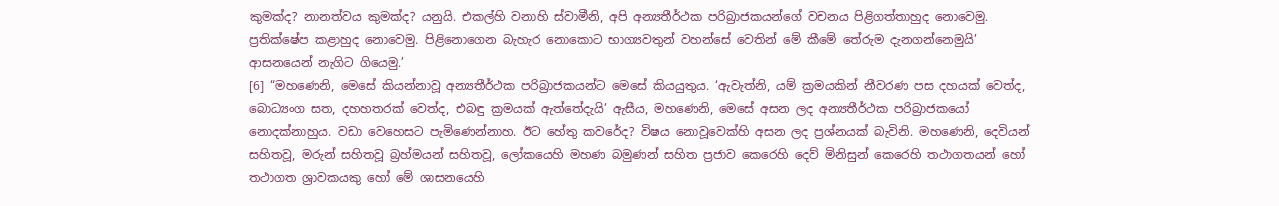කුමක්ද? නානත්වය කුමක්ද? යනුයි. එකල්හි වනාහි ස්වාමීනි, අපි අන්‍යතීර්ථක පරිබ්‍රාජකයන්ගේ වචනය පිළිගත්තාහුද නොවෙමු. ප්‍රතික්ෂේප කළාහුද නොවෙමු. පිළිනොගෙන බැහැර නොකොට භාග්‍යවතුන් වහන්සේ වෙතින් මේ කීමේ තේරුම දැනගන්නෙමුයි’ ආසනයෙන් නැගිට ගියෙමු.’
[6] “මහණෙනි, මෙසේ කියන්නාවූ අන්‍යතීර්ථක පරිබ්‍රාජකයන්ට මෙසේ කියයුතුය. ‘ඇවැත්නි, යම් ක්‍රමයකින් නීවරණ පස දහයක් වෙත්ද, බොධ්‍යංග සත, දහහතරක් වෙත්ද, එබඳු ක්‍රමයක් ඇත්තේදැයි’ ඇසීය, මහණෙනි, මෙසේ අසන ලද අන්‍යතීර්ථක පරිබ්‍රාජකයෝ නොදක්නාහුය. වඩා වෙහෙසට පැමිණෙන්නාහ. ඊට හේතු කවරේද? විෂය නොවූවෙක්හි අසන ලද ප්‍රශ්නයක් බැවිනි. මහණෙනි, දෙවියන් සහිතවූ, මරුන් සහිතවූ බ්‍රහ්මයන් සහිතවූ, ලෝකයෙහි මහණ බමුණන් සහිත ප්‍රජාව කෙරෙහි දෙව් මිනිසුන් කෙරෙහි තථාගතයන් හෝ තථාගත ශ්‍රාවකයකු හෝ මේ ශාසනයෙහි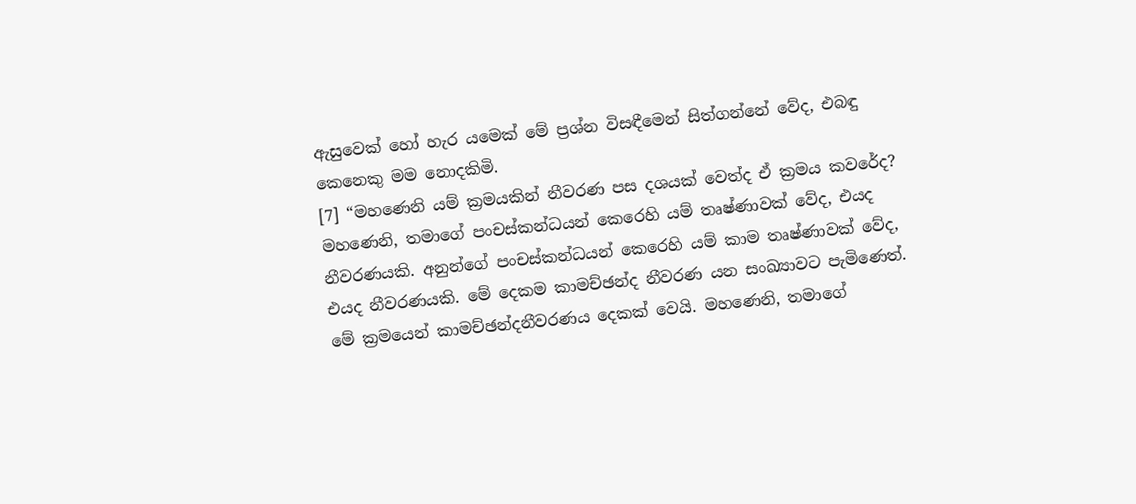ඇසුවෙක් හෝ හැර යමෙක් මේ ප්‍රශ්න විසඳීමෙන් සිත්ගන්නේ වේද, එබඳු කෙනෙකු මම නොදකිමි.
[7] “මහණෙනි යම් ක්‍රමයකින් නීවරණ පස දශයක් වෙත්ද ඒ ක්‍රමය කවරේද? මහණෙනි, තමාගේ පංචස්කන්ධයන් කෙරෙහි යම් තෘෂ්ණාවක් වේද, එයද නීවරණයකි. අනුන්ගේ පංචස්කන්ධයන් කෙරෙහි යම් කාම තෘෂ්ණාවක් වේද, එයද නීවරණයකි. මේ දෙකම කාමච්ඡන්ද නීවරණ යන සංඛ්‍යාවට පැමිණෙත්. මේ ක්‍රමයෙන් කාමච්ඡන්දනීවරණය දෙකක් වෙයි. මහණෙනි, තමාගේ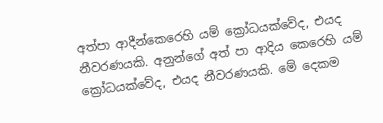අත්පා ආදීන්කෙරෙහි යම් ක්‍රෝධයක්වේද, එයද නීවරණයකි. අනුන්ගේ අත් පා ආදිය කෙරෙහි යම් ක්‍රෝධයක්වේද, එයද නීවරණයකි. මේ දෙකම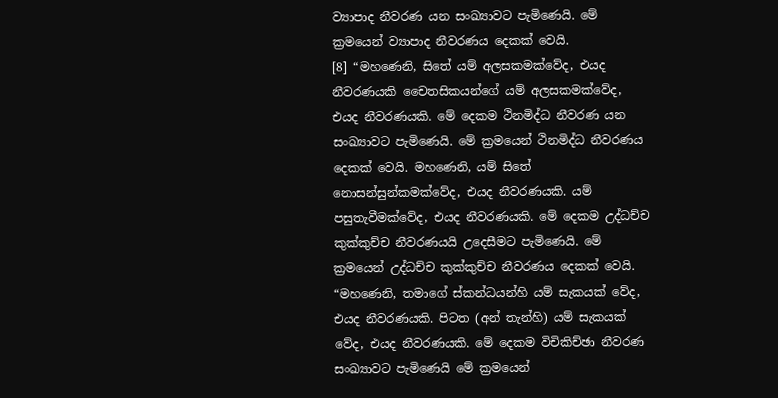ව්‍යාපාද නීවරණ යන සංඛ්‍යාවට පැමිණෙයි. මේ ක්‍රමයෙන් ව්‍යාපාද නීවරණය දෙකක් වෙයි.
[8] “මහණෙනි, සිතේ යම් අලසකමක්වේද, එයද නීවරණයකි චෛතසිකයන්ගේ යම් අලසකමක්වේද, එයද නීවරණයකි. මේ දෙකම ථිනමිද්ධ නීවරණ යන සංඛ්‍යාවට පැමිණෙයි. මේ ක්‍රමයෙන් ථිනමිද්ධ නීවරණය දෙකක් වෙයි. මහණෙනි, යම් සිතේ නොසන්සුන්කමක්වේද, එයද නීවරණයකි. යම් පසුතැවීමක්වේද, එයද නීවරණයකි. මේ දෙකම උද්ධච්ච කුක්කුච්ච නීවරණයයි උදෙසීමට පැමිණෙයි. මේ ක්‍රමයෙන් උද්ධච්ච කුක්කුච්ච නීවරණය දෙකක් වෙයි.
“මහණෙනි, තමාගේ ස්කන්ධයන්හි යම් සැකයක් වේද, එයද නීවරණයකි. පිටත (අන් තැන්හි) යම් සැකයක් වේද, එයද නීවරණයකි. මේ දෙකම විචිකිච්ඡා නීවරණ සංඛ්‍යාවට පැමිණෙයි මේ ක්‍රමයෙන්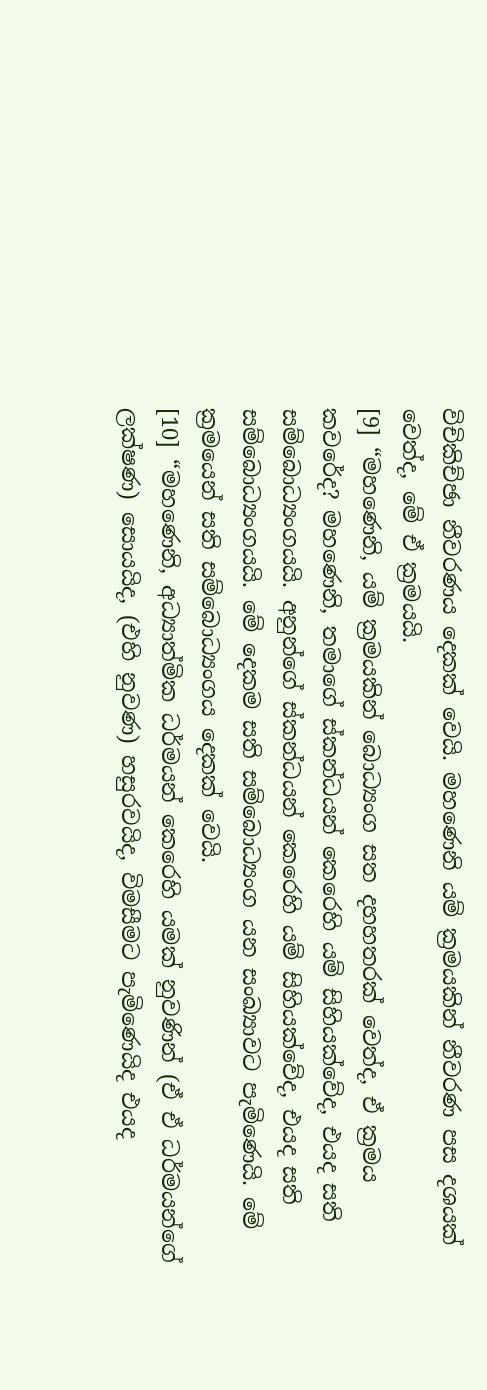විචිකිච්ඡා නීවරණය දෙකක් වෙයි. මහණෙනි යම් ක්‍රමයකින් නීවරණ පස දශයක් වෙත්ද, මේ ඒ ක්‍රමයයි.
[9] “මහණෙනි, යම් ක්‍රමයකින් බොධ්‍යංග සත දහහතරක් වෙත්ද, ඒ ක්‍රමය කවරේද? මහණෙනි, තමාගේ ස්කන්ධයන් කෙරෙහි යම් සිහියක්වේද, එයද සති සම්බොධ්‍යංගයයි. අනුන්ගේ ස්කන්ධයන් කෙරෙහි යම් සිහියක්වේද, එයද සති සම්බොධ්‍යංගයයි. මේ දෙකම සති සම්බොධ්‍යංග යන සංඛ්‍යාවට පැමිණෙයි. මේ ක්‍රමයෙන් සති සම්බොධ්‍යංගය දෙකක් වෙයි.
[10] “මහණෙනි, අධ්‍යාත්මික ධර්මයන් කෙරෙහි යමක් නුවණින් (ඒ ඒ ධර්මයන්ගේ ලක්ෂණ) සොයයිද, (එහි නුවණ) හසුරවයිද, විමසීමට පැමිණෙයිද එයද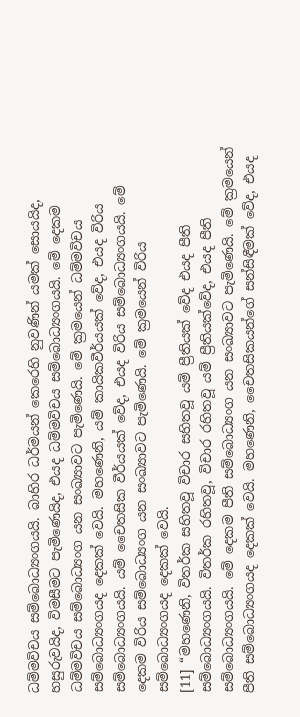ධම්මවිචය සම්බොධ්‍යංගයයි. බාහිර ධර්මයන් කෙරෙහි නුවණින් යමක් සොයයිද, හසුරුවයිද, විමසීමට පැමිණෙයිද, එයද ධම්මවිචය සම්බොධ්‍යංගයයි. මේ දෙකම ධම්මවිචය සම්බොධ්‍යංග යන සංඛ්‍යාවට පැමිණෙයි. මේ ක්‍රමයෙන් ධම්මවිචය සම්බොධ්‍යංගයද දෙකක් වෙයි. මහණෙනි, යම් කායිකවීර්යයක් වේද, එයද විරිය සම්බොධ්‍යංගයයි. යම් චෛතසික වීර්යයක් වේද, එයද විරිය සම්බොධ්‍යංගයයි. මේ දෙකම විරිය සම්බොධ්‍යංග යන සංඛ්‍යාවට පැමිණෙයි. මේ ක්‍රමයෙන් විරිය සම්බොධ්‍යංගයද දෙකක් වෙයි.
[11] “මහණෙනි, විතර්ක සහිතවූ විචාර සහිතවූ යම් ප්‍රීතියක් වේද එයද පීති සම්බොධ්‍යංගයයි. විතර්ක රහිතවූ, විචාර රහිතවූ යම් ප්‍රීතියක්වේද, එයද පීති සම්බොධ්‍යංගයයි. මේ දෙකම පීති සම්බොධ්‍යංග යන සංඛ්‍යාවට පැමිණෙයි. මේ ක්‍රමයෙන් පීති සම්බොධ්‍යංගයද දෙකක් වෙයි. මහණෙනි, චෛතසිකයන්ගේ සන්සිඳීමක් වේද, එයද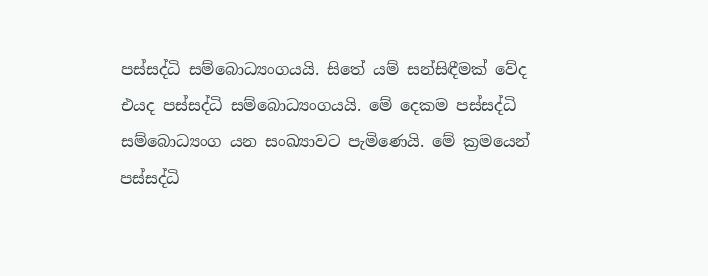පස්සද්ධි සම්බොධ්‍යංගයයි. සිතේ යම් සන්සිඳීමක් වේද එයද පස්සද්ධි සම්බොධ්‍යංගයයි. මේ දෙකම පස්සද්ධි සම්බොධ්‍යංග යන සංඛ්‍යාවට පැමිණෙයි. මේ ක්‍රමයෙන් පස්සද්ධි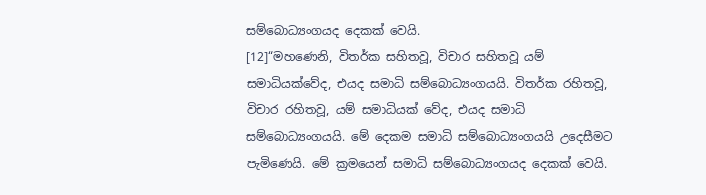සම්බොධ්‍යංගයද දෙකක් වෙයි.
[12]“මහණෙනි, විතර්ක සහිතවූ, විචාර සහිතවූ යම් සමාධියක්වේද, එයද සමාධි සම්බොධ්‍යංගයයි. විතර්ක රහිතවූ, විචාර රහිතවූ, යම් සමාධියක් වේද, එයද සමාධි සම්බොධ්‍යංගයයි. මේ දෙකම සමාධි සම්බොධ්‍යංගයයි උදෙසීමට පැමිණෙයි. මේ ක්‍රමයෙන් සමාධි සම්බොධ්‍යංගයද දෙකක් වෙයි.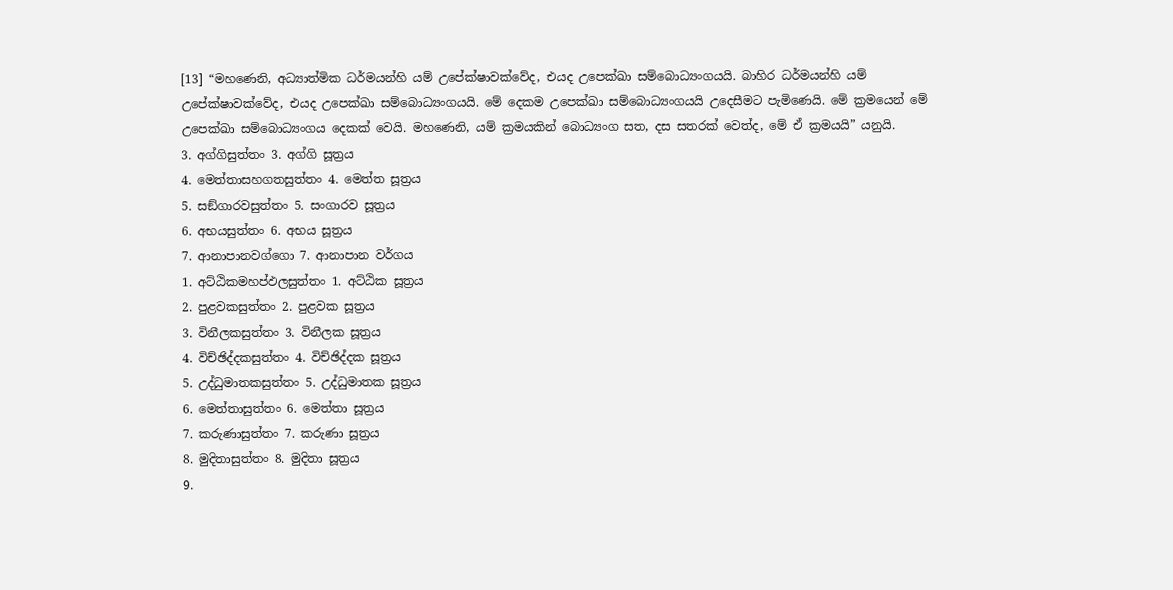[13] “මහණෙනි, අධ්‍යාත්මික ධර්මයන්හි යම් උපේක්ෂාවක්වේද, එයද උපෙක්ඛා සම්බොධ්‍යංගයයි. බාහිර ධර්මයන්හි යම් උපේක්ෂාවක්වේද, එයද උපෙක්ඛා සම්බොධ්‍යංගයයි. මේ දෙකම උපෙක්ඛා සම්බොධ්‍යංගයයි උදෙසීමට පැමිණෙයි. මේ ක්‍රමයෙන් මේ උපෙක්ඛා සම්බොධ්‍යංගය දෙකක් වෙයි. මහණෙනි, යම් ක්‍රමයකින් බොධ්‍යංග සත, දස සතරක් වෙත්ද, මේ ඒ ක්‍රමයයි” යනුයි.
3. අග්ගිසුත්තං 3. අග්ගි සූත්‍රය
4. මෙත්තාසහගතසුත්තං 4. මෙත්ත සූත්‍රය
5. සඞ්ගාරවසුත්තං 5. සංගාරව සූත්‍රය
6. අභයසුත්තං 6. අභය සූත්‍රය
7. ආනාපානවග්ගො 7. ආනාපාන වර්ගය
1. අට්ඨිකමහප්ඵලසුත්තං 1. අට්ඨික සූත්‍රය
2. පුළවකසුත්තං 2. පුළවක සූත්‍රය
3. විනීලකසුත්තං 3. විනීලක සූත්‍රය
4. විච්ඡිද්දකසුත්තං 4. විච්ඡිද්දක සූත්‍රය
5. උද්ධුමාතකසුත්තං 5. උද්ධුමාතක සූත්‍රය
6. මෙත්තාසුත්තං 6. මෙත්තා සූත්‍රය
7. කරුණාසුත්තං 7. කරුණා සූත්‍රය
8. මුදිතාසුත්තං 8. මුදිතා සූත්‍රය
9.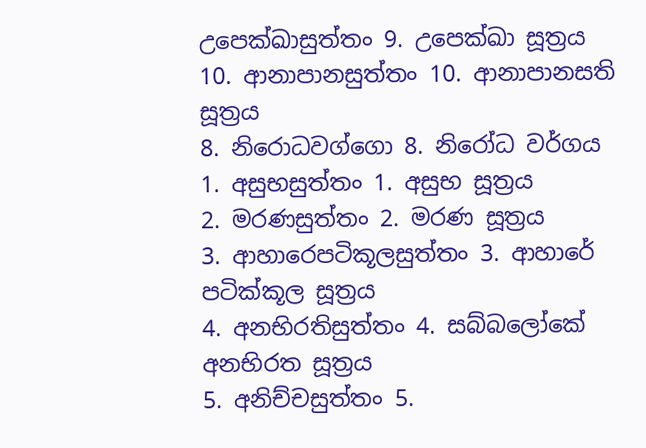උපෙක්ඛාසුත්තං 9. උපෙක්ඛා සූත්‍රය
10. ආනාපානසුත්තං 10. ආනාපානසති සූත්‍රය
8. නිරොධවග්ගො 8. නිරෝධ වර්ගය
1. අසුභසුත්තං 1. අසුභ සූත්‍රය
2. මරණසුත්තං 2. මරණ සූත්‍රය
3. ආහාරෙපටිකූලසුත්තං 3. ආහාරේ පටික්කූල සූත්‍රය
4. අනභිරතිසුත්තං 4. සබ්බලෝකේ අනභිරත සූත්‍රය
5. අනිච්චසුත්තං 5.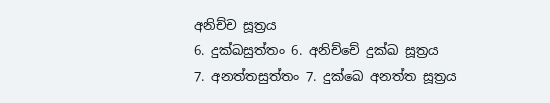අනිච්ච සූත්‍රය
6. දුක්ඛසුත්තං 6. අනිච්චේ දුක්ඛ සූත්‍රය
7. අනත්තසුත්තං 7. දුක්ඛෙ අනත්ත සූත්‍රය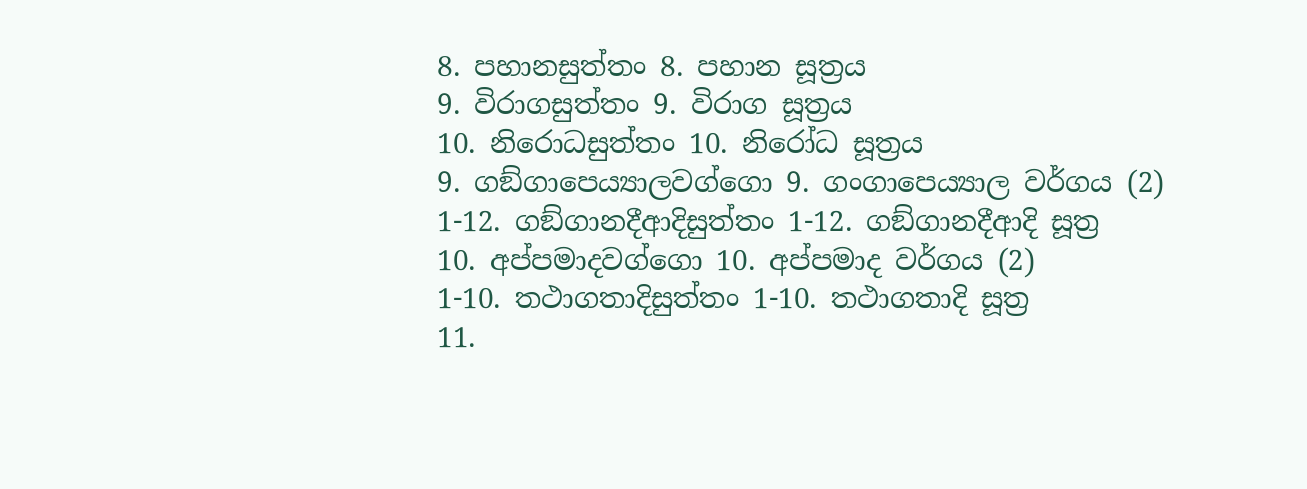8. පහානසුත්තං 8. පහාන සූත්‍රය
9. විරාගසුත්තං 9. විරාග සූත්‍රය
10. නිරොධසුත්තං 10. නිරෝධ සූත්‍රය
9. ගඞ්ගාපෙය්‍යාලවග්ගො 9. ගංගාපෙය්‍යාල වර්ගය (2)
1-12. ගඞ්ගානදීආදිසුත්තං 1-12. ගඞ්ගානදීආදි සූත්‍ර
10. අප්පමාදවග්ගො 10. අප්පමාද වර්ගය (2)
1-10. තථාගතාදිසුත්තං 1-10. තථාගතාදි සූත්‍ර
11.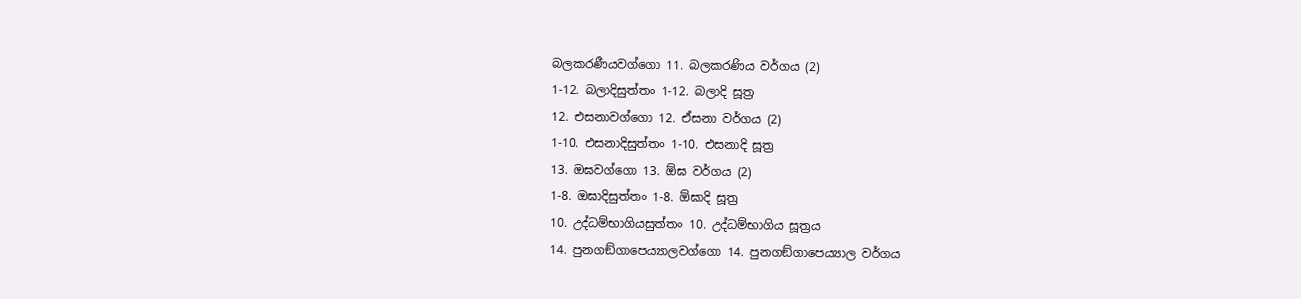බලකරණීයවග්ගො 11. බලකරණිය වර්ගය (2)
1-12. බලාදිසුත්තං 1-12. බලාදි සූත්‍ර
12. එසනාවග්ගො 12. ඒසනා වර්ගය (2)
1-10. එසනාදිසුත්තං 1-10. එසනාදි සූත්‍ර
13. ඔඝවග්ගො 13. ඕඝ වර්ගය (2)
1-8. ඔඝාදිසුත්තං 1-8. ඕඝාදි සූත්‍ර
10. උද්ධම්භාගියසුත්තං 10. උද්ධම්භාගිය සූත්‍රය
14. පුනගඞ්ගාපෙය්‍යාලවග්ගො 14. පුනගඞ්ගාපෙය්‍යාල වර්ගය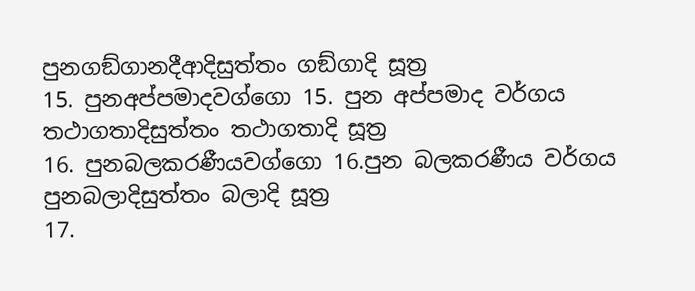පුනගඞ්ගානදීආදිසුත්තං ගඞ්ගාදි සූත්‍ර
15. පුනඅප්පමාදවග්ගො 15. පුන අප්පමාද වර්ගය
තථාගතාදිසුත්තං තථාගතාදි සූත්‍ර
16. පුනබලකරණීයවග්ගො 16.පුන බලකරණීය වර්ගය
පුනබලාදිසුත්තං බලාදි සූත්‍ර
17.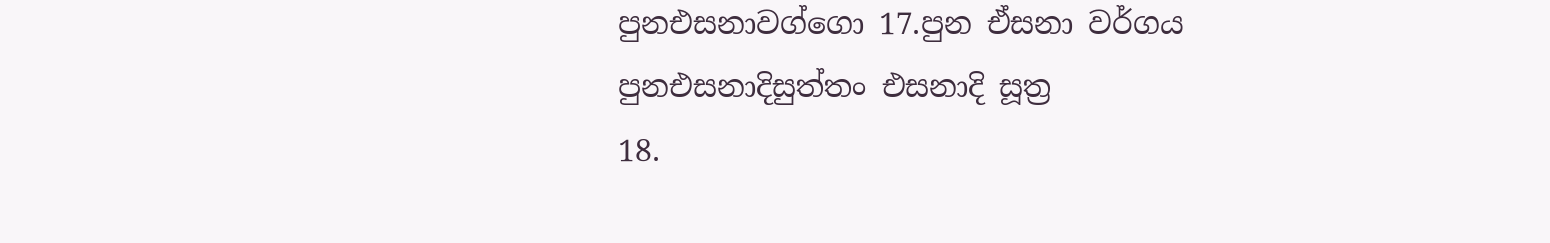පුනඑසනාවග්ගො 17.පුන ඒසනා වර්ගය
පුනඑසනාදිසුත්තං එසනාදි සූත්‍ර
18.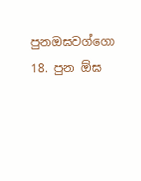පුනඔඝවග්ගො 18. පුන ඕඝ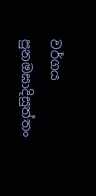වර්ගය
පුනඔඝාදිසුත්තං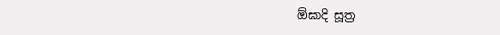ඕඝාදි සූත්‍ර